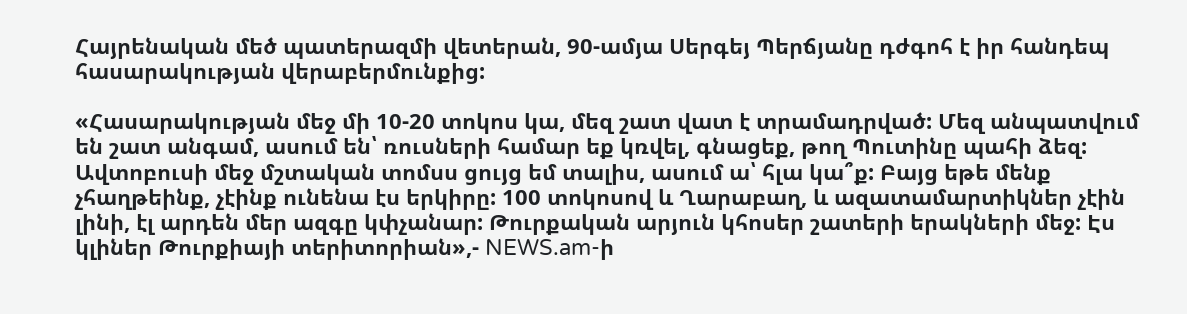Հայրենական մեծ պատերազմի վետերան, 90-ամյա Սերգեյ Պերճյանը դժգոհ է իր հանդեպ հասարակության վերաբերմունքից:

«Հասարակության մեջ մի 10-20 տոկոս կա, մեզ շատ վատ է տրամադրված: Մեզ անպատվում են շատ անգամ, ասում են՝ ռուսների համար եք կռվել, գնացեք, թող Պուտինը պահի ձեզ: Ավտոբուսի մեջ մշտական տոմսս ցույց եմ տալիս, ասում ա՝ հլա կա՞ք: Բայց եթե մենք չհաղթեինք, չէինք ունենա էս երկիրը: 100 տոկոսով և Ղարաբաղ, և ազատամարտիկներ չէին լինի, էլ արդեն մեր ազգը կփչանար: Թուրքական արյուն կհոսեր շատերի երակների մեջ: Էս կլիներ Թուրքիայի տերիտորիան»,- NEWS.am-ի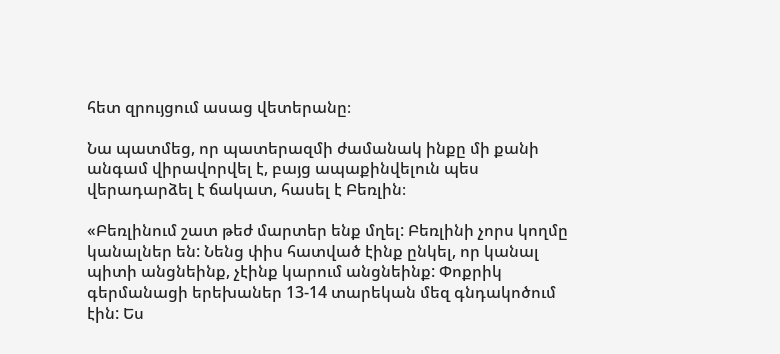հետ զրույցում ասաց վետերանը։

Նա պատմեց, որ պատերազմի ժամանակ ինքը մի քանի անգամ վիրավորվել է, բայց ապաքինվելուն պես վերադարձել է ճակատ, հասել է Բեռլին։

«Բեռլինում շատ թեժ մարտեր ենք մղել: Բեռլինի չորս կողմը կանալներ են: Նենց փիս հատված էինք ընկել, որ կանալ պիտի անցնեինք, չէինք կարում անցնեինք: Փոքրիկ գերմանացի երեխաներ 13-14 տարեկան մեզ գնդակոծում էին: Ես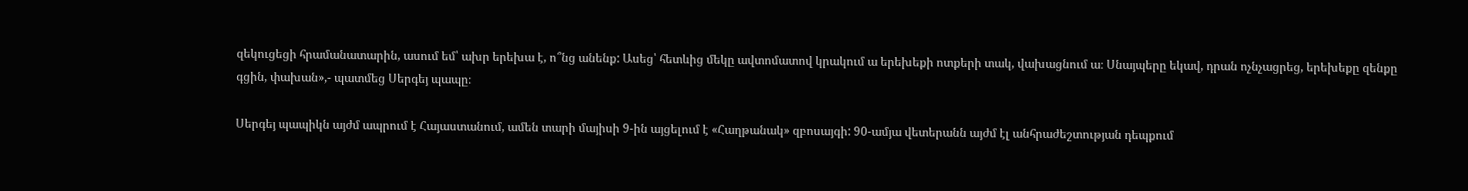զեկուցեցի հրամանատարին, ասում եմ՝ ախր երեխա է, ո՞նց անենք: Ասեց՝ հետևից մեկը ավտոմատով կրակում ա երեխեքի ոտքերի տակ, վախացնում ա։ Սնայպերը եկավ, դրան ոչնչացրեց, երեխեքը զենքը գցին, փախան»,- պատմեց Սերգեյ պապը։

Սերգեյ պապիկն այժմ ապրում է Հայաստանում, ամեն տարի մայիսի 9-ին այցելում է «Հաղթանակ» զբոսայգի: 90-ամյա վետերանն այժմ էլ անհրաժեշտության դեպքում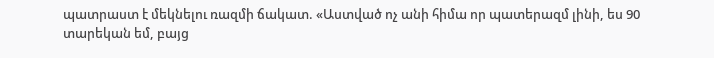պատրաստ է մեկնելու ռազմի ճակատ. «Աստված ոչ անի հիմա որ պատերազմ լինի, ես 90 տարեկան եմ, բայց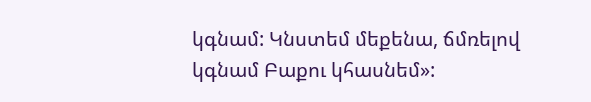կգնամ: Կնստեմ մեքենա, ճմռելով կգնամ Բաքու կհասնեմ»: